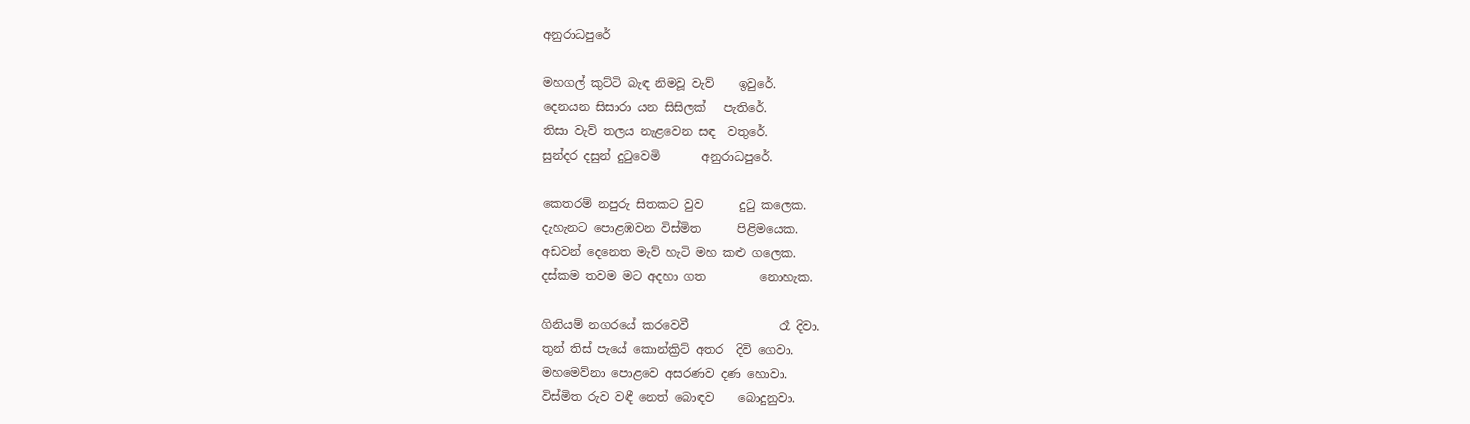අනුරාධපුරේ

මහගල් කුට්ටි බැඳ නිමවූ වැව්    ඉවුරේ.
දෙනයන සිසාරා යන සිසිලක්   පැතිරේ.
තිසා වැව් තලය නැළවෙන සඳ  වතුරේ.
සුන්දර දසුන් දුටුවෙමි       අනුරාධපුරේ.

කෙතරම් නපුරු සිතකට වුව      දුටු කලෙක.
දැහැනට පොළඹවන විස්මිත      පිළිමයෙක.
අඩවන් දෙනෙත මැව් හැටි මහ කළු ගලෙක.
දස්කම තවම මට අදහා ගත         නොහැක.

ගිනියම් නගරයේ කරවෙවී               රෑ දිවා.
තුන් තිස් පැයේ කොන්ක්‍රිට් අතර  දිවි ගෙවා.
මහමෙව්නා පොළවෙ අසරණව දණ හොවා.
විස්මිත රුව වඳී නෙත් බොඳව    බොදුනුවා.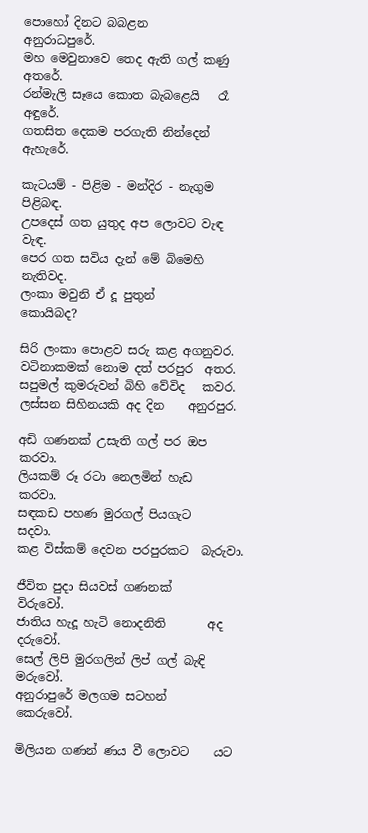පොහෝ දිනට බබළන           අනුරාධපුරේ.
මහ මෙවුනාවෙ තෙද ඇති ගල් කණු අතරේ.
රන්මැලි සෑයෙ කොත බැබළෙයි   රෑ අඳුරේ.
ගතසිත දෙකම පරගැති නින්දෙන්  ඇහැරේ.

කැටයම් - පිළිම - මන්දිර - නැගුම පිළිබඳ.
උපදෙස් ගත යුතුද අප ලොවට වැඳ    වැඳ.
පෙර ගත සවිය දැන් මේ බිමෙහි   නැතිවද.
ලංකා මවුනි ඒ දූ පුතුන්            කොයිබද?

සිරි ලංකා පොළව සරු කළ අගනුවර.
වටිනාකමක් නොම දත් පරපුර  අතර.
සපුමල් කුමරුවන් බිහි වේවිද   කවර.
ලස්සන සිහිනයකි අද දින    අනුරපුර.

අඩි ගණනක් උසැති ගල් පර ඔප කරවා.
ලියකම් රූ රටා නෙලමින් හැඩ   කරවා.
සඳකඩ පහණ මුරගල් පියගැට     සදවා.
කළ විස්කම් දෙවන පරපුරකට  බැරුවා.

ජීවිත පුදා සියවස් ගණනක්           විරුවෝ.
ජාතිය හැදූ හැටි නොදනිති       අද දරුවෝ.
සෙල් ලිපි මුරගලින් ලිප් ගල් බැඳි මරුවෝ.
අනුරාපුරේ මලගම සටහන්       කෙරුවෝ.

මිලියන ගණන් ණය වී ලොවට    යට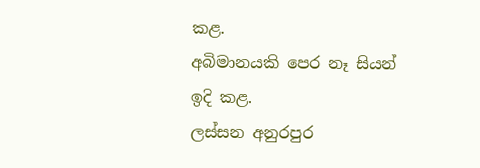කළ.
අබිමානයකි පෙර නෑ සියන්          ඉදි කළ.
ලස්සන අනුරපුර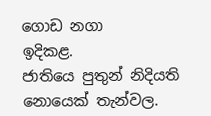ගොඩ නගා         ඉදිකළ.
ජාතියෙ පුතුන් නිදියති නොයෙක් තැන්වල.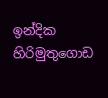ඉන්දික හිරිමුතුගොඩ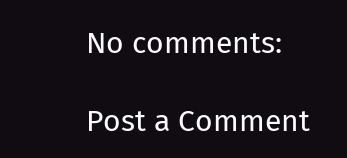No comments:

Post a Comment